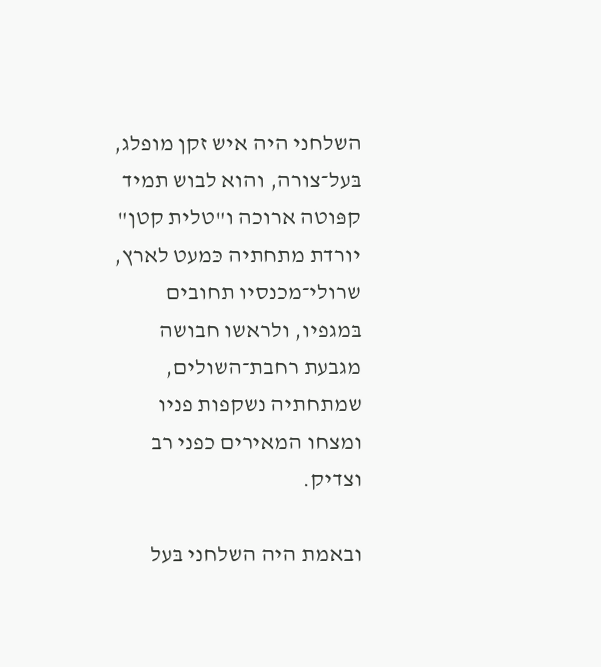השלחני היה איש זקן מופלג, בּעל־צורה, והוא לבוש תמיד קפּוטה ארוכה ו"טלית קטן" יורדת מתחתיה כּמעט לארץ, שרולי־מכנסיו תחובים בּמגפיו, ולראשו חבושה מגבעת רחבת־השולים, שמתחתיה נשקפות פניו ומצחו המאירים כפני רב וצדיק.

ובאמת היה השלחני בּעל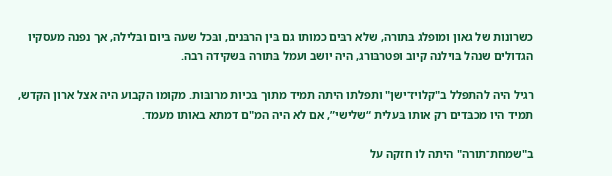כשרונות של גאון ומופלג בּתורה, שלא רבּים כמותו גם בּין הרבּנים, ובּכל שעה בּיום ובּלילה, אך נפנה מעסקיו הגדולים שנהל בּוילנה קיוב ופּטרבּורג, היה יושב ועמל בּתורה בּשקידה רבה.

רגיל היה להתפּלל ב"קלויז־ישן" ותפלתו היתה תמיד מתוך בּכיות מרובּות. מקומו הקבוע היה אצל ארון הקּדש, תמיד היו מכבּדים רק אותו בּעלית “שלישי”, אם לא היה המ"ם דמתא באותו מעמד.

ב"שמחת־תורה" היתה לו חזקה על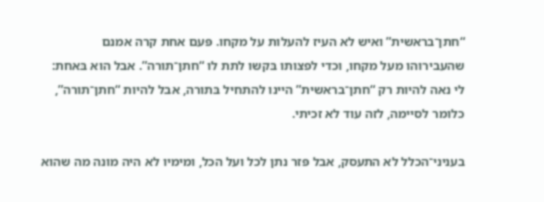“חתן־בראשית” ואיש לא העיז להעלות על מקחו. פּעם אחת קרה אמנם שהעבירוהו מעל מקחו, וכדי לפצותו בּקשו לתת לו “חתן־תורה”. אבל הוא בּאחת: לי נאה להיות רק “חתן־בראשית” היינו להתחיל בּתורה, אבל להיות “חתן־תורה”, כלומר לסיימה, לזה עוד לא זכיתי.

בעניני־הכלל לא התעסק, אבל פּזר נתן לכל ועל הכל, ומימיו לא היה מונה מה שהוא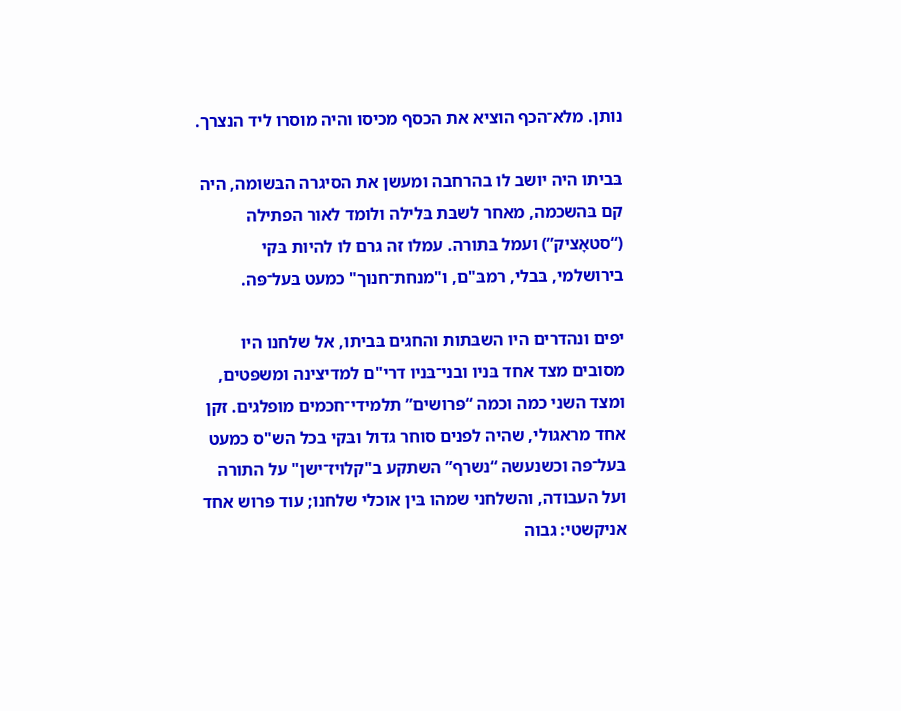נותן. מלא־הכף הוציא את הכסף מכיסו והיה מוסרו ליד הנצרך.

בּביתו היה יושב לו בהרחבה ומעשן את הסיגרה הבּשומה, היה קם בּהשכמה, מאחר לשבּת בּלילה ולומד לאור הפתילה (“סטאָציק”) ועמל בּתורה. עמלו זה גרם לו להיות בּקי בירושלמי, בּבלי, רמבּ"ם, ו"מנחת־חנוך" כמעט בּעל־פּה.

יפים ונהדרים היו השבּתות והחגים בּביתו, אל שלחנו היו מסובים מצד אחד בּניו ובני־בּניו דרי"ם למדיצינה ומשפּטים, ומצד השני כמה וכמה “פּרושים” תלמידי־חכמים מופלגים. זקן אחד מראגולי, שהיה לפנים סוחר גדול ובּקי בכל הש"ס כמעט בּעל־פּה וכשנעשה “נשרף” השתקע ב"קלויז־ישן" על התורה ועל העבודה, והשלחני שמהו בּין אוכלי שלחנו; עוד פּרוש אחד אניקשטי: גבוה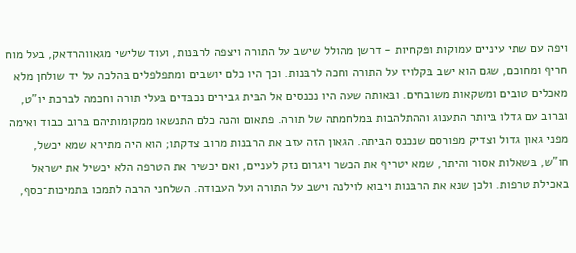ויפה עם שתי עיניים עמוקות ופּקחיות - דרשן מהולל שישב על התורה ויצפה לרבּנות, ועוד שלישי מגאווהרדאק, בעל מוח חריף ומחוכם, שגם הוא ישב בּקלויז על התורה וחכה לרבּנות. וכך היו כלם יושבים ומתפלפלים בּהלכה על יד שולחן מלא מאכלים טובים ומשקאות משובחים. ובּאותה שעה היו נכנסים אל הבּית גבירים נכבּדים בּעלי תורה וחכמה לברכת יו"ט, ובּרוב עם גדלו בּיותר התענוג וההתלהבות בּמלחמתה של תורה. פתאום והנה כלם התנשאו ממקומותיהם בּרוב כבוד ואימה מפני גאון גדול וצדיק מפורסם שנכנס הבּיתה. הגאון הזה עזב את הרבנות מרוב צדקתו; הוא היה מתירא שמא יכשל, חו"ש, בּשאלות אסור והיתר, שמא יטריף את הכשר ויגרום נזק לעניים, ואם יכשיר את הטרפה הלא יכשיל את ישראל באכילת טרפות. ולכן שנא את הרבּנות ויבוא לוילנה וישב על התורה ועל העבודה. השלחני הרבה לתמכו בּתמיכות־כסף,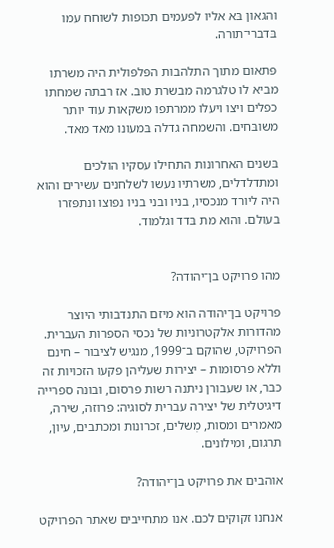והגאון בּא אליו לפּעמים תכופות לשוחח עמו בּדברי־תורה.

פּתאום מתוך התלהבות הפּלפּולית היה משרתו מביא לו טלגרמה מבשרת טוב. אז רבתה שמחתו כפלים ויצו ויעלו ממרתפו משקאות עוד יותר משובּחים. והשמחה גדלה בּמעונו מאד מאד.

בּשנים האחרונות התחילו עסקיו הולכים ומתדלדלים, משרתיו נעשו לשלחנים עשירים והוא היה ליורד מנכסיו, בניו ובני בניו נפוצו ונתפּזרו בעולם. והוא מת בּדד וגלמוד.


מהו פרויקט בן־יהודה?

פרויקט בן־יהודה הוא מיזם התנדבותי היוצר מהדורות אלקטרוניות של נכסי הספרות העברית. הפרויקט, שהוקם ב־1999, מנגיש לציבור – חינם וללא פרסומות – יצירות שעליהן פקעו הזכויות זה כבר, או שעבורן ניתנה רשות פרסום, ובונה ספרייה דיגיטלית של יצירה עברית לסוגיה: פרוזה, שירה, מאמרים ומסות, מְשלים, זכרונות ומכתבים, עיון, תרגום, ומילונים.

אוהבים את פרויקט בן־יהודה?

אנחנו זקוקים לכם. אנו מתחייבים שאתר הפרויקט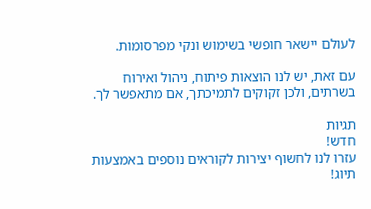לעולם יישאר חופשי בשימוש ונקי מפרסומות.

עם זאת, יש לנו הוצאות פיתוח, ניהול ואירוח בשרתים, ולכן זקוקים לתמיכתך, אם מתאפשר לך.

תגיות
חדש!
עזרו לנו לחשוף יצירות לקוראים נוספים באמצעות תיוג!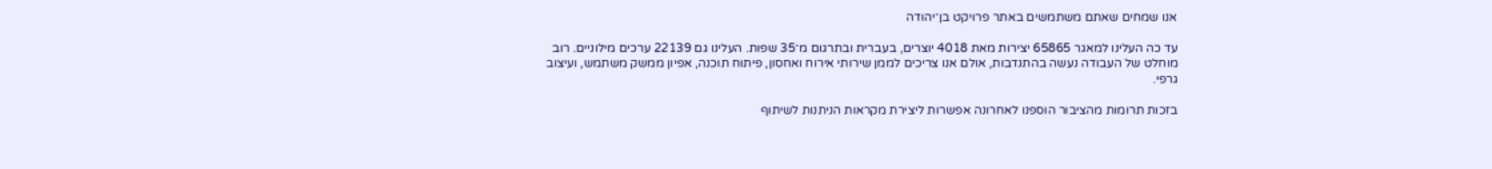אנו שמחים שאתם משתמשים באתר פרויקט בן־יהודה

עד כה העלינו למאגר 65865 יצירות מאת 4018 יוצרים, בעברית ובתרגום מ־35 שפות. העלינו גם 22139 ערכים מילוניים. רוב מוחלט של העבודה נעשה בהתנדבות, אולם אנו צריכים לממן שירותי אירוח ואחסון, פיתוח תוכנה, אפיון ממשק משתמש, ועיצוב גרפי.

בזכות תרומות מהציבור הוספנו לאחרונה אפשרות ליצירת מקראות הניתנות לשיתוף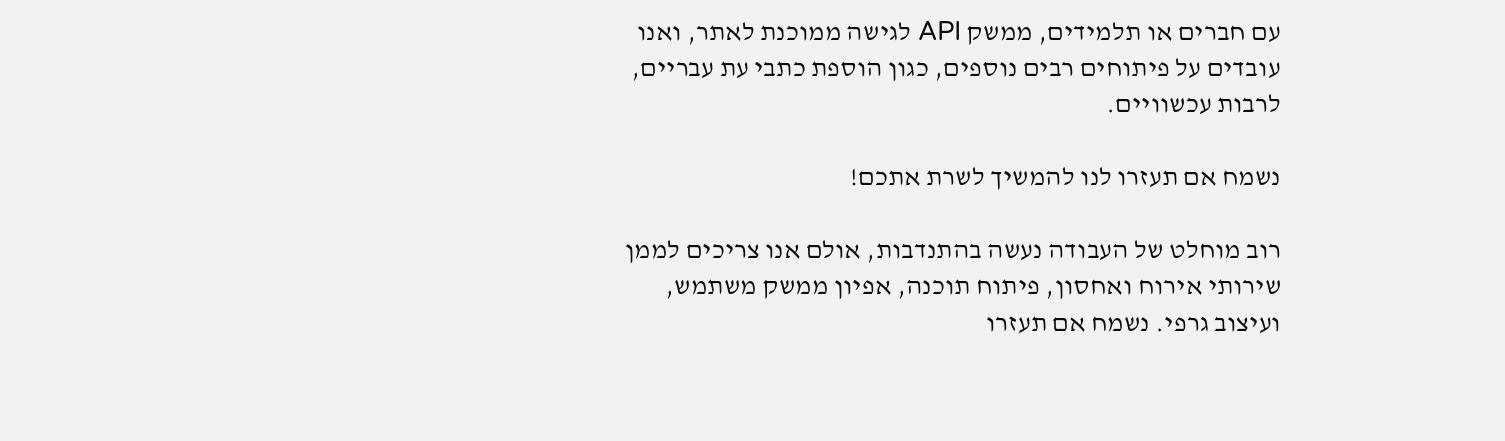עם חברים או תלמידים, ממשק API לגישה ממוכנת לאתר, ואנו עובדים על פיתוחים רבים נוספים, כגון הוספת כתבי עת עבריים, לרבות עכשוויים.

נשמח אם תעזרו לנו להמשיך לשרת אתכם!

רוב מוחלט של העבודה נעשה בהתנדבות, אולם אנו צריכים לממן שירותי אירוח ואחסון, פיתוח תוכנה, אפיון ממשק משתמש, ועיצוב גרפי. נשמח אם תעזרו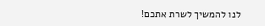לנו להמשיך לשרת אתכם!